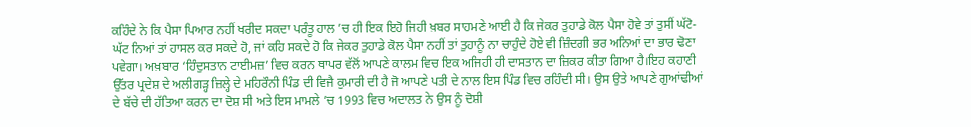ਕਹਿੰਦੇ ਨੇ ਕਿ ਪੈਸਾ ਪਿਆਰ ਨਹੀਂ ਖਰੀਦ ਸਕਦਾ ਪਰੰਤੂ ਹਾਲ ’ਚ ਹੀ ਇਕ ਇਹੋ ਜਿਹੀ ਖ਼ਬਰ ਸਾਹਮਣੇ ਆਈ ਹੈ ਕਿ ਜੇਕਰ ਤੁਹਾਡੇ ਕੋਲ ਪੈਸਾ ਹੋਵੇ ਤਾਂ ਤੁਸੀਂ ਘੱਟੋ-ਘੱਟ ਨਿਆਂ ਤਾਂ ਹਾਸਲ ਕਰ ਸਕਦੇ ਹੋ, ਜਾਂ ਕਹਿ ਸਕਦੇ ਹੋ ਕਿ ਜੇਕਰ ਤੁਹਾਡੇ ਕੋਲ ਪੈਸਾ ਨਹੀਂ ਤਾਂ ਤੁਹਾਨੂੰ ਨਾ ਚਾਹੁੰਦੇ ਹੋਏ ਵੀ ਜ਼ਿੰਦਗੀ ਭਰ ਅਨਿਆਂ ਦਾ ਭਾਰ ਢੋਣਾ ਪਵੇਗਾ। ਅਖ਼ਬਾਰ ‘ਹਿੰਦੁਸਤਾਨ ਟਾਈਮਜ਼’ ਵਿਚ ਕਰਨ ਥਾਪਰ ਵੱਲੋਂ ਆਪਣੇ ਕਾਲਮ ਵਿਚ ਇਕ ਅਜਿਹੀ ਹੀ ਦਾਸਤਾਨ ਦਾ ਜ਼ਿਕਰ ਕੀਤਾ ਗਿਆ ਹੈ।ਇਹ ਕਹਾਣੀ ਉੱਤਰ ਪ੍ਰਦੇਸ਼ ਦੇ ਅਲੀਗੜ੍ਹ ਜ਼ਿਲ੍ਹੇ ਦੇ ਮਹਿਰੌਨੀ ਪਿੰਡ ਦੀ ਵਿਜੈ ਕੁਮਾਰੀ ਦੀ ਹੈ ਜੋ ਆਪਣੇ ਪਤੀ ਦੇ ਨਾਲ ਇਸ ਪਿੰਡ ਵਿਚ ਰਹਿੰਦੀ ਸੀ। ਉਸ ਉਤੇ ਆਪਣੇ ਗੁਆਂਢੀਆਂ ਦੇ ਬੱਚੇ ਦੀ ਹੱਤਿਆ ਕਰਨ ਦਾ ਦੋਸ਼ ਸੀ ਅਤੇ ਇਸ ਮਾਮਲੇ ’ਚ 1993 ਵਿਚ ਅਦਾਲਤ ਨੇ ਉਸ ਨੂੰ ਦੋਸ਼ੀ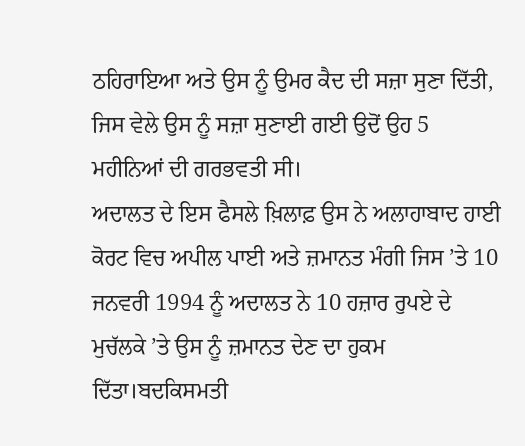ਠਹਿਰਾਇਆ ਅਤੇ ਉਸ ਨੂੰ ਉਮਰ ਕੈਦ ਦੀ ਸਜ਼ਾ ਸੁਣਾ ਦਿੱਤੀ, ਜਿਸ ਵੇਲੇ ਉਸ ਨੂੰ ਸਜ਼ਾ ਸੁਣਾਈ ਗਈ ਉਦੋਂ ਉਹ 5 ਮਹੀਨਿਆਂ ਦੀ ਗਰਭਵਤੀ ਸੀ।
ਅਦਾਲਤ ਦੇ ਇਸ ਫੈਸਲੇ ਖ਼ਿਲਾਫ਼ ਉਸ ਨੇ ਅਲਾਹਾਬਾਦ ਹਾਈ ਕੋਰਟ ਵਿਚ ਅਪੀਲ ਪਾਈ ਅਤੇ ਜ਼ਮਾਨਤ ਮੰਗੀ ਜਿਸ ’ਤੇ 10 ਜਨਵਰੀ 1994 ਨੂੰ ਅਦਾਲਤ ਨੇ 10 ਹਜ਼ਾਰ ਰੁਪਏ ਦੇ ਮੁਚੱਲਕੇ ’ਤੇ ਉਸ ਨੂੰ ਜ਼ਮਾਨਤ ਦੇਣ ਦਾ ਹੁਕਮ ਦਿੱਤਾ।ਬਦਕਿਸਮਤੀ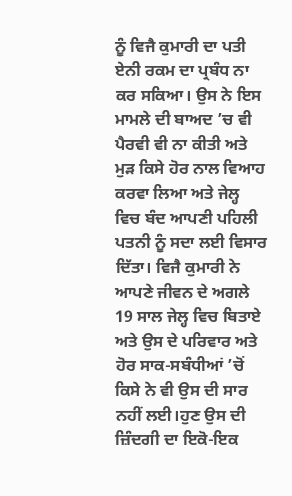ਨੂੰ ਵਿਜੈ ਕੁਮਾਰੀ ਦਾ ਪਤੀ ਏਨੀ ਰਕਮ ਦਾ ਪ੍ਰਬੰਧ ਨਾ ਕਰ ਸਕਿਆ। ਉਸ ਨੇ ਇਸ ਮਾਮਲੇ ਦੀ ਬਾਅਦ ’ਚ ਵੀ ਪੈਰਵੀ ਵੀ ਨਾ ਕੀਤੀ ਅਤੇ ਮੁੜ ਕਿਸੇ ਹੋਰ ਨਾਲ ਵਿਆਹ ਕਰਵਾ ਲਿਆ ਅਤੇ ਜੇਲ੍ਹ ਵਿਚ ਬੰਦ ਆਪਣੀ ਪਹਿਲੀ ਪਤਨੀ ਨੂੰ ਸਦਾ ਲਈ ਵਿਸਾਰ ਦਿੱਤਾ। ਵਿਜੈ ਕੁਮਾਰੀ ਨੇ ਆਪਣੇ ਜੀਵਨ ਦੇ ਅਗਲੇ 19 ਸਾਲ ਜੇਲ੍ਹ ਵਿਚ ਬਿਤਾਏ ਅਤੇ ਉਸ ਦੇ ਪਰਿਵਾਰ ਅਤੇ ਹੋਰ ਸਾਕ-ਸਬੰਧੀਆਂ ’ਚੋਂ ਕਿਸੇ ਨੇ ਵੀ ਉਸ ਦੀ ਸਾਰ ਨਹੀਂ ਲਈ।ਹੁਣ ਉਸ ਦੀ ਜ਼ਿੰਦਗੀ ਦਾ ਇਕੋ-ਇਕ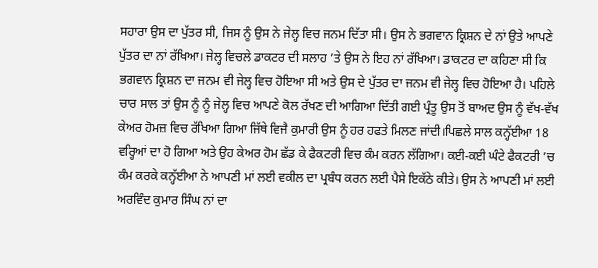ਸਹਾਰਾ ਉਸ ਦਾ ਪੁੱਤਰ ਸੀ, ਜਿਸ ਨੂੰ ਉਸ ਨੇ ਜੇਲ੍ਹ ਵਿਚ ਜਨਮ ਦਿੱਤਾ ਸੀ। ਉਸ ਨੇ ਭਗਵਾਨ ਕ੍ਰਿਸ਼ਨ ਦੇ ਨਾਂ ਉਤੇ ਆਪਣੇ ਪੁੱਤਰ ਦਾ ਨਾਂ ਰੱਖਿਆ। ਜੇਲ੍ਹ ਵਿਚਲੇ ਡਾਕਟਰ ਦੀ ਸਲਾਹ ’ਤੇ ਉਸ ਨੇ ਇਹ ਨਾਂ ਰੱਖਿਆ। ਡਾਕਟਰ ਦਾ ਕਹਿਣਾ ਸੀ ਕਿ ਭਗਵਾਨ ਕ੍ਰਿਸ਼ਨ ਦਾ ਜਨਮ ਵੀ ਜੇਲ੍ਹ ਵਿਚ ਹੋਇਆ ਸੀ ਅਤੇ ਉਸ ਦੇ ਪੁੱਤਰ ਦਾ ਜਨਮ ਵੀ ਜੇਲ੍ਹ ਵਿਚ ਹੋਇਆ ਹੈ। ਪਹਿਲੇ ਚਾਰ ਸਾਲ ਤਾਂ ਉਸ ਨੂੰ ਨੂੰ ਜੇਲ੍ਹ ਵਿਚ ਆਪਣੇ ਕੋਲ ਰੱਖਣ ਦੀ ਆਗਿਆ ਦਿੱਤੀ ਗਈ ਪ੍ਰੰਤੂ ਉਸ ਤੋਂ ਬਾਅਦ ਉਸ ਨੂੰ ਵੱਖ-ਵੱਖ ਕੇਅਰ ਹੋਮਜ਼ ਵਿਚ ਰੱਖਿਆ ਗਿਆ ਜਿੱਥੇ ਵਿਜੈ ਕੁਮਾਰੀ ਉਸ ਨੂੰ ਹਰ ਹਫਤੇ ਮਿਲਣ ਜਾਂਦੀ।ਪਿਛਲੇ ਸਾਲ ਕਨ੍ਹੱਈਆ 18 ਵਰ੍ਹਿਆਂ ਦਾ ਹੋ ਗਿਆ ਅਤੇ ਉਹ ਕੇਅਰ ਹੋਮ ਛੱਡ ਕੇ ਫੈਕਟਰੀ ਵਿਚ ਕੰਮ ਕਰਨ ਲੱਗਿਆ। ਕਈ-ਕਈ ਘੰਟੇ ਫੈਕਟਰੀ ’ਚ ਕੰਮ ਕਰਕੇ ਕਨ੍ਹੱਈਆ ਨੇ ਆਪਣੀ ਮਾਂ ਲਈ ਵਕੀਲ ਦਾ ਪ੍ਰਬੰਧ ਕਰਨ ਲਈ ਪੈਸੇ ਇਕੱਠੇ ਕੀਤੇ। ਉਸ ਨੇ ਆਪਣੀ ਮਾਂ ਲਈ ਅਰਵਿੰਦ ਕੁਮਾਰ ਸਿੰਘ ਨਾਂ ਦਾ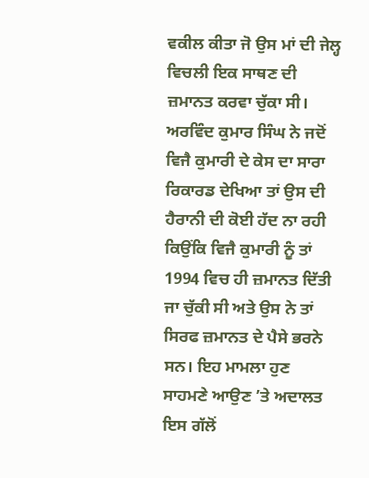ਵਕੀਲ ਕੀਤਾ ਜੋ ਉਸ ਮਾਂ ਦੀ ਜੇਲ੍ਹ ਵਿਚਲੀ ਇਕ ਸਾਥਣ ਦੀ ਜ਼ਮਾਨਤ ਕਰਵਾ ਚੁੱਕਾ ਸੀ। ਅਰਵਿੰਦ ਕੁਮਾਰ ਸਿੰਘ ਨੇ ਜਦੋਂ ਵਿਜੈ ਕੁਮਾਰੀ ਦੇ ਕੇਸ ਦਾ ਸਾਰਾ ਰਿਕਾਰਡ ਦੇਖਿਆ ਤਾਂ ਉਸ ਦੀ ਹੈਰਾਨੀ ਦੀ ਕੋਈ ਹੱਦ ਨਾ ਰਹੀ ਕਿਉਂਕਿ ਵਿਜੈ ਕੁਮਾਰੀ ਨੂੰ ਤਾਂ 1994 ਵਿਚ ਹੀ ਜ਼ਮਾਨਤ ਦਿੱਤੀ ਜਾ ਚੁੱਕੀ ਸੀ ਅਤੇ ਉਸ ਨੇ ਤਾਂ ਸਿਰਫ ਜ਼ਮਾਨਤ ਦੇ ਪੈਸੇ ਭਰਨੇ ਸਨ। ਇਹ ਮਾਮਲਾ ਹੁਣ ਸਾਹਮਣੇ ਆਉਣ ’ਤੇ ਅਦਾਲਤ ਇਸ ਗੱਲੋਂ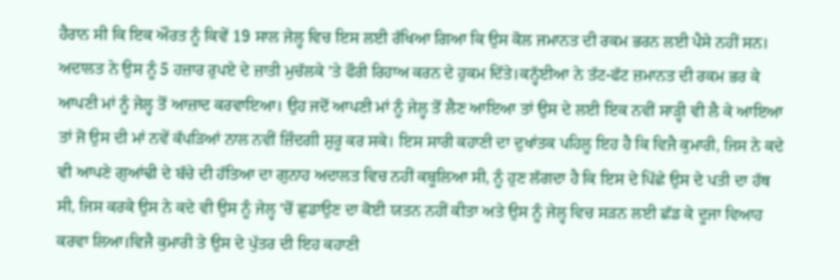ਹੈਰਾਨ ਸੀ ਕਿ ਇਕ ਔਰਤ ਨੂੰ ਕਿਵੇਂ 19 ਸਾਲ ਜੇਲ੍ਹ ਵਿਚ ਇਸ ਲਈ ਰੱਖਿਆ ਗਿਆ ਕਿ ਉਸ ਕੋਲ ਜਮਾਨਤ ਦੀ ਰਕਮ ਭਰਨ ਲਈ ਪੈਸੇ ਨਹੀਂ ਸਨ। ਅਦਾਲਤ ਨੇ ਉਸ ਨੂੰ 5 ਹਜ਼ਾਰ ਰੁਪਏ ਦੇ ਜ਼ਾਤੀ ਮੁਚੱਲਕੇ ’ਤੇ ਫੌਰੀ ਰਿਹਾਅ ਕਰਨ ਦੇ ਹੁਕਮ ਦਿੱਤੇ।ਕਨ੍ਹੱਈਆ ਨੇ ਤੱਟ-ਫੱਟ ਜ਼ਮਾਨਤ ਦੀ ਰਕਮ ਭਰ ਕੇ ਆਪਣੀ ਮਾਂ ਨੂੰ ਜੇਲ੍ਹ ਤੋਂ ਆਜ਼ਾਦ ਕਰਵਾਇਆ। ਉਹ ਜਦੋਂ ਆਪਣੀ ਮਾਂ ਨੂੰ ਜੇਲ੍ਹ ਤੋਂ ਲੈਣ ਆਇਆ ਤਾਂ ਉਸ ਦੇ ਲਈ ਇਕ ਨਵੀਂ ਸਾੜ੍ਹੀ ਵੀ ਲੈ ਕੇ ਆਇਆ ਤਾਂ ਜੋ ਉਸ ਦੀ ਮਾਂ ਨਵੇਂ ਕੱਪੜਿਆਂ ਨਾਲ ਨਵੀਂ ਜ਼ਿੰਦਗੀ ਸ਼ੁਰੂ ਕਰ ਸਕੇ। ਇਸ ਸਾਰੀ ਕਹਾਣੀ ਦਾ ਦੁਖਾਂਤਕ ਪਹਿਲੂ ਇਹ ਹੈ ਕਿ ਵਿਜੈ ਕੁਮਾਰੀ, ਜਿਸ ਨੇ ਕਦੇ ਵੀ ਆਪਣੇ ਗੁਆਂਢੀ ਦੇ ਬੱਚੇ ਦੀ ਹੱਤਿਆ ਦਾ ਗੁਨਾਹ ਅਦਾਲਤ ਵਿਚ ਨਹੀਂ ਕਬੂਲਿਆ ਸੀ, ਨੂੰ ਹੁਣ ਲੱਗਦਾ ਹੈ ਕਿ ਇਸ ਦੇ ਪਿੱਛੇ ਉਸ ਦੇ ਪਤੀ ਦਾ ਹੱਥ ਸੀ, ਜਿਸ ਕਰਕੇ ਉਸ ਨੇ ਕਦੇ ਵੀ ਉਸ ਨੂੰ ਜੇਲ੍ਹ ’ਚੋਂ ਛੁਡਾਉਣ ਦਾ ਕੋਈ ਯਤਨ ਨਹੀਂ ਕੀਤਾ ਅਤੇ ਉਸ ਨੂੰ ਜੇਲ੍ਹ ਵਿਚ ਸੜਨ ਲਈ ਛੱਡ ਕੇ ਦੂਜਾ ਵਿਆਹ ਕਰਵਾ ਲਿਆ।ਵਿਜੈ ਕੁਮਾਰੀ ਤੇ ਉਸ ਦੇ ਪੁੱਤਰ ਦੀ ਇਹ ਕਹਾਣੀ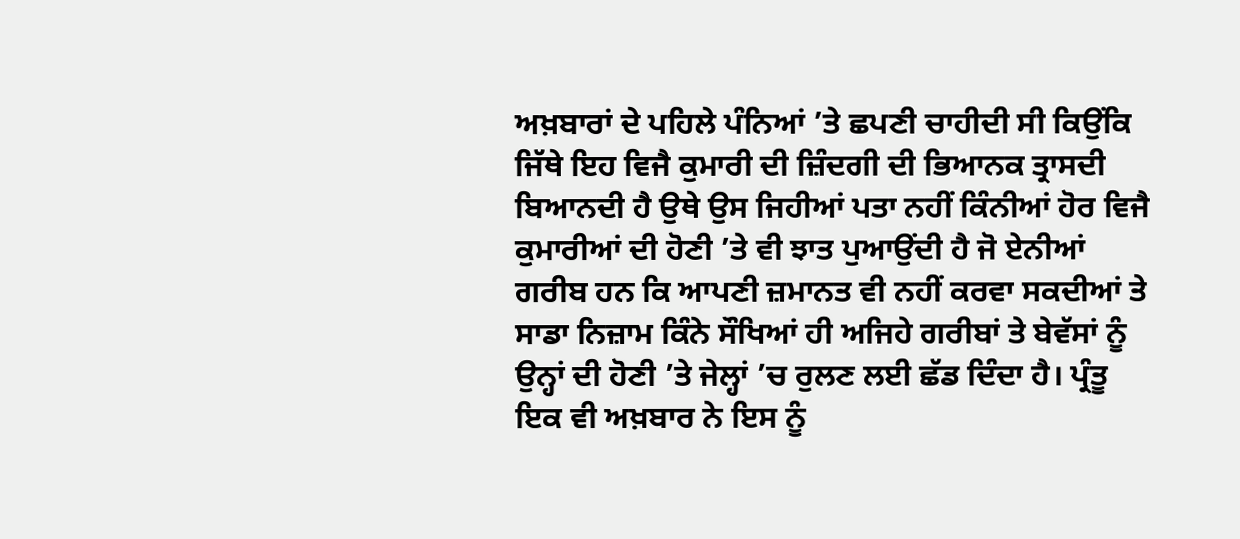ਅਖ਼ਬਾਰਾਂ ਦੇ ਪਹਿਲੇ ਪੰਨਿਆਂ ’ਤੇ ਛਪਣੀ ਚਾਹੀਦੀ ਸੀ ਕਿਉਂਕਿ ਜਿੱਥੇ ਇਹ ਵਿਜੈ ਕੁਮਾਰੀ ਦੀ ਜ਼ਿੰਦਗੀ ਦੀ ਭਿਆਨਕ ਤ੍ਰਾਸਦੀ ਬਿਆਨਦੀ ਹੈ ਉਥੇ ਉਸ ਜਿਹੀਆਂ ਪਤਾ ਨਹੀਂ ਕਿੰਨੀਆਂ ਹੋਰ ਵਿਜੈ ਕੁਮਾਰੀਆਂ ਦੀ ਹੋਣੀ ’ਤੇ ਵੀ ਝਾਤ ਪੁਆਉਂਦੀ ਹੈ ਜੋ ਏਨੀਆਂ ਗਰੀਬ ਹਨ ਕਿ ਆਪਣੀ ਜ਼ਮਾਨਤ ਵੀ ਨਹੀਂ ਕਰਵਾ ਸਕਦੀਆਂ ਤੇ ਸਾਡਾ ਨਿਜ਼ਾਮ ਕਿੰਨੇ ਸੌਖਿਆਂ ਹੀ ਅਜਿਹੇ ਗਰੀਬਾਂ ਤੇ ਬੇਵੱਸਾਂ ਨੂੰ ਉਨ੍ਹਾਂ ਦੀ ਹੋਣੀ ’ਤੇ ਜੇਲ੍ਹਾਂ ’ਚ ਰੁਲਣ ਲਈ ਛੱਡ ਦਿੰਦਾ ਹੈ। ਪ੍ਰੰਤੂ ਇਕ ਵੀ ਅਖ਼ਬਾਰ ਨੇ ਇਸ ਨੂੰ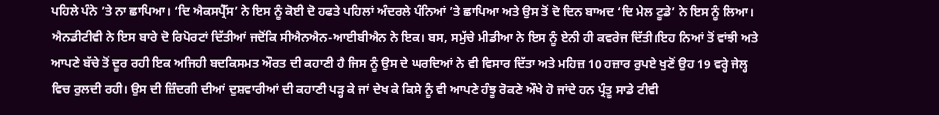ਪਹਿਲੇ ਪੰਨੇ ’ਤੇ ਨਾ ਛਾਪਿਆ। ‘ਦਿ ਐਕਸਪ੍ਰੈੱਸ’ ਨੇ ਇਸ ਨੂੰ ਕੋਈ ਦੋ ਹਫਤੇ ਪਹਿਲਾਂ ਅੰਦਰਲੇ ਪੰਨਿਆਂ ’ਤੇ ਛਾਪਿਆ ਅਤੇ ਉਸ ਤੋਂ ਦੋ ਦਿਨ ਬਾਅਦ ‘ਦਿ ਮੇਲ ਟੂਡੇ’ ਨੇ ਇਸ ਨੂੰ ਲਿਆ। ਐਨਡੀਟੀਵੀ ਨੇ ਇਸ ਬਾਰੇ ਦੋ ਰਿਪੋਰਟਾਂ ਦਿੱਤੀਆਂ ਜਦੋਂਕਿ ਸੀਐਨਐਨ-ਆਈਬੀਐਨ ਨੇ ਇਕ। ਬਸ, ਸਮੁੱਚੇ ਮੀਡੀਆ ਨੇ ਇਸ ਨੂੰ ਏਨੀ ਹੀ ਕਵਰੇਜ ਦਿੱਤੀ।ਇਹ ਨਿਆਂ ਤੋਂ ਵਾਂਝੀ ਅਤੇ ਆਪਣੇ ਬੱਚੇ ਤੋਂ ਦੂਰ ਰਹੀ ਇਕ ਅਜਿਹੀ ਬਦਕਿਸਮਤ ਔਰਤ ਦੀ ਕਹਾਣੀ ਹੈ ਜਿਸ ਨੂੰ ਉਸ ਦੇ ਘਰਦਿਆਂ ਨੇ ਵੀ ਵਿਸਾਰ ਦਿੱਤਾ ਅਤੇ ਮਹਿਜ਼ 10 ਹਜ਼ਾਰ ਰੁਪਏ ਖੁਣੋਂ ਉਹ 19 ਵਰ੍ਹੇ ਜੇਲ੍ਹ ਵਿਚ ਰੁਲਦੀ ਰਹੀ। ਉਸ ਦੀ ਜ਼ਿੰਦਗੀ ਦੀਆਂ ਦੁਸ਼ਵਾਰੀਆਂ ਦੀ ਕਹਾਣੀ ਪੜ੍ਹ ਕੇ ਜਾਂ ਦੇਖ ਕੇ ਕਿਸੇ ਨੂੰ ਵੀ ਆਪਣੇ ਹੰਝੂ ਰੋਕਣੇ ਔਖੇ ਹੋ ਜਾਂਦੇ ਹਨ ਪ੍ਰੰਤੂ ਸਾਡੇ ਟੀਵੀ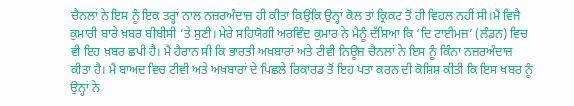ਚੈਨਲਾਂ ਨੇ ਇਸ ਨੂੰ ਇਕ ਤਰ੍ਹਾਂ ਨਾਲ ਨਜ਼ਰਅੰਦਾਜ਼ ਹੀ ਕੀਤਾ ਕਿਉਂਕਿ ਉਨ੍ਹਾਂ ਕੋਲ ਤਾਂ ਕ੍ਰਿਕਟ ਤੋਂ ਹੀ ਵਿਹਲ ਨਹੀਂ ਸੀ।ਮੈਂ ਵਿਜੈ ਕੁਮਾਰੀ ਬਾਰੇ ਖ਼ਬਰ ਬੀਬੀਸੀ ’ਤੇ ਸੁਣੀ। ਮੇਰੇ ਸਹਿਯੋਗੀ ਅਰਵਿੰਦ ਕੁਮਾਰ ਨੇ ਮੈਨੂੰ ਦੱਸਿਆ ਕਿ ‘ਦਿ ਟਾਈਮਜ਼’ (ਲੰਡਨ) ਵਿਚ ਵੀ ਇਹ ਖ਼ਬਰ ਛਪੀ ਹੈ। ਮੈਂ ਹੈਰਾਨ ਸੀ ਕਿ ਭਾਰਤੀ ਅਖ਼ਬਾਰਾਂ ਅਤੇ ਟੀਵੀ ਨਿਊਜ਼ ਚੈਨਲਾਂ ਨੇ ਇਸ ਨੂੰ ਕਿੰਨਾ ਨਜ਼ਰਅੰਦਾਜ਼ ਕੀਤਾ ਹੈ। ਮੈਂ ਬਾਅਦ ਵਿਚ ਟੀਵੀ ਅਤੇ ਅਖ਼ਬਾਰਾਂ ਦੇ ਪਿਛਲੇ ਰਿਕਾਰਡ ਤੋਂ ਇਹ ਪਤਾ ਕਰਨ ਦੀ ਕੋਸ਼ਿਸ਼ ਕੀਤੀ ਕਿ ਇਸ ਖ਼ਬਰ ਨੂੰ ਉਨ੍ਹਾਂ ਨੇ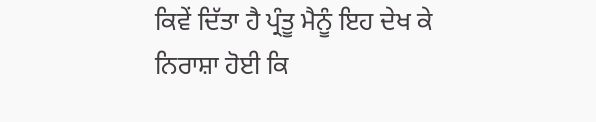ਕਿਵੇਂ ਦਿੱਤਾ ਹੈ ਪ੍ਰੰਤੂ ਮੈਨੂੰ ਇਹ ਦੇਖ ਕੇ ਨਿਰਾਸ਼ਾ ਹੋਈ ਕਿ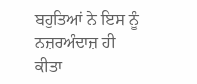ਬਹੁਤਿਆਂ ਨੇ ਇਸ ਨੂੰ ਨਜ਼ਰਅੰਦਾਜ਼ ਹੀ ਕੀਤਾ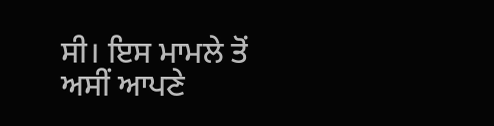ਸੀ। ਇਸ ਮਾਮਲੇ ਤੋਂ ਅਸੀਂ ਆਪਣੇ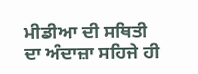ਮੀਡੀਆ ਦੀ ਸਥਿਤੀ ਦਾ ਅੰਦਾਜ਼ਾ ਸਹਿਜੇ ਹੀ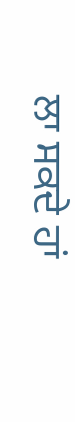ਲਾ ਸਕਦੇ ਹਾਂ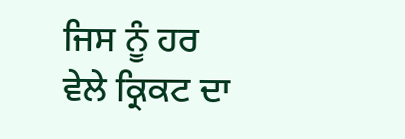ਜਿਸ ਨੂੰ ਹਰ ਵੇਲੇ ਕ੍ਰਿਕਟ ਦਾ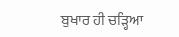ਬੁਖਾਰ ਹੀ ਚੜ੍ਹਿਆ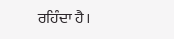ਰਹਿੰਦਾ ਹੈ।